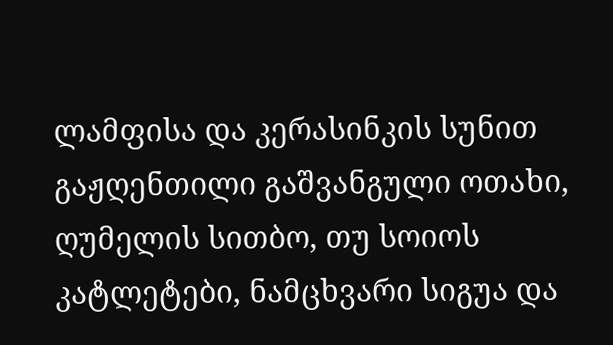ლამფისა და კერასინკის სუნით გაჟღენთილი გაშვანგული ოთახი, ღუმელის სითბო, თუ სოიოს კატლეტები, ნამცხვარი სიგუა და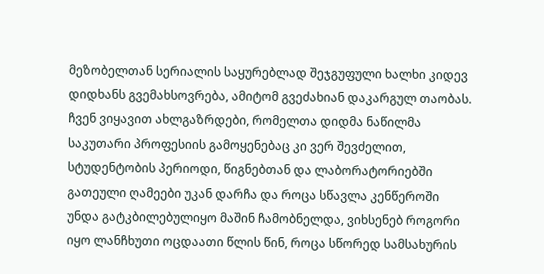მეზობელთან სერიალის საყურებლად შეჯგუფული ხალხი კიდევ დიდხანს გვემახსოვრება, ამიტომ გვეძახიან დაკარგულ თაობას. ჩვენ ვიყავით ახლგაზრდები, რომელთა დიდმა ნაწილმა საკუთარი პროფესიის გამოყენებაც კი ვერ შევძელით, სტუდენტობის პერიოდი, წიგნებთან და ლაბორატორიებში გათეული ღამეები უკან დარჩა და როცა სწავლა კენწეროში უნდა გატკბილებულიყო მაშინ ჩამობნელდა, ვიხსენებ როგორი იყო ლანჩხუთი ოცდაათი წლის წინ, როცა სწორედ სამსახურის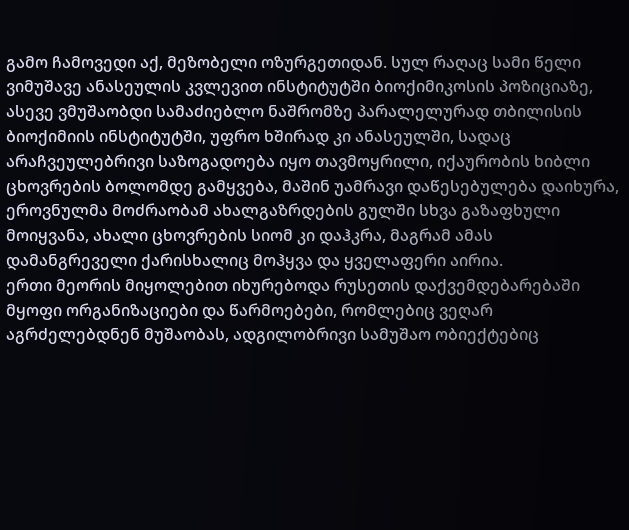გამო ჩამოვედი აქ, მეზობელი ოზურგეთიდან. სულ რაღაც სამი წელი ვიმუშავე ანასეულის კვლევით ინსტიტუტში ბიოქიმიკოსის პოზიციაზე, ასევე ვმუშაობდი სამაძიებლო ნაშრომზე პარალელურად თბილისის ბიოქიმიის ინსტიტუტში, უფრო ხშირად კი ანასეულში, სადაც არაჩვეულებრივი საზოგადოება იყო თავმოყრილი, იქაურობის ხიბლი ცხოვრების ბოლომდე გამყვება, მაშინ უამრავი დაწესებულება დაიხურა, ეროვნულმა მოძრაობამ ახალგაზრდების გულში სხვა გაზაფხული მოიყვანა, ახალი ცხოვრების სიომ კი დაჰკრა, მაგრამ ამას დამანგრეველი ქარისხალიც მოჰყვა და ყველაფერი აირია.
ერთი მეორის მიყოლებით იხურებოდა რუსეთის დაქვემდებარებაში მყოფი ორგანიზაციები და წარმოებები, რომლებიც ვეღარ აგრძელებდნენ მუშაობას, ადგილობრივი სამუშაო ობიექტებიც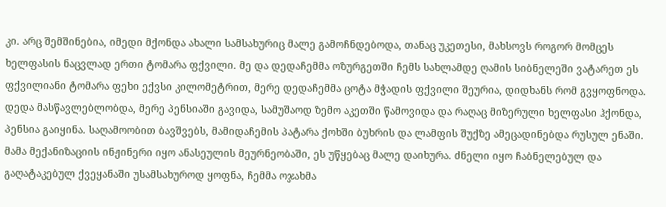კი. არც შემშინებია, იმედი მქონდა ახალი სამსახურიც მალე გამოჩნდებოდა, თანაც უკეთესი, მახსოვს როგორ მომცეს ხელფასის ნაცვლად ერთი ტომარა ფქვილი. მე და დედაჩემმა ოზურგეთში ჩემს სახლამდე ღამის სიბნელეში ვატარეთ ეს ფქვილიანი ტომარა ფეხი ექვსი კილომეტრით, მერე დედაჩემმა ცოტა მჭადის ფქვილი შეურია, დიდხანს რომ გვყოფნოდა. დედა მასწავლებლობდა, მერე პენსიაში გავიდა, სამუშაოდ ზემო აკეთში წამოვიდა და რაღაც მიზერული ხელფასი ჰქონდა, პენსია გაიყინა. საღამოობით ბავშვებს, მამიდაჩემის პატარა ქოხში ბუხრის და ლამფის შუქზე ამეცადინებდა რუსულ ენაში. მამა მექანიზაციის ინჟინერი იყო ანასეულის მეურნეობაში, ეს უწყებაც მალე დაიხურა. ძნელი იყო ჩაბნელებულ და გაღატაკებულ ქვეყანაში უსამსახუროდ ყოფნა, ჩემმა ოჯახმა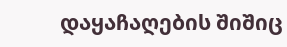დაყაჩაღების შიშიც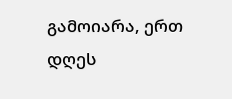გამოიარა, ერთ დღეს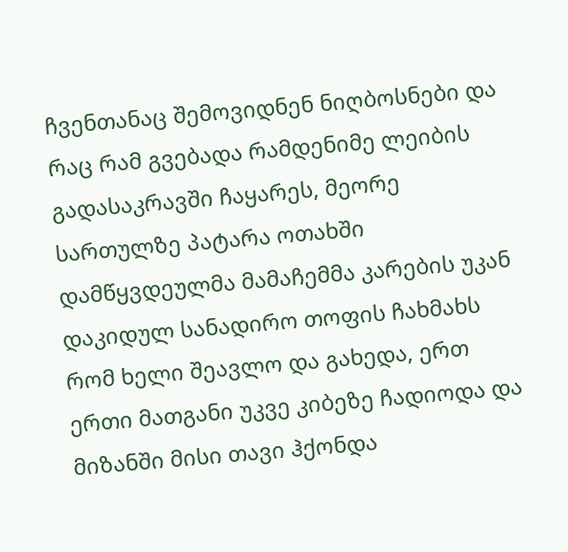ჩვენთანაც შემოვიდნენ ნიღბოსნები და რაც რამ გვებადა რამდენიმე ლეიბის გადასაკრავში ჩაყარეს, მეორე სართულზე პატარა ოთახში დამწყვდეულმა მამაჩემმა კარების უკან დაკიდულ სანადირო თოფის ჩახმახს რომ ხელი შეავლო და გახედა, ერთ ერთი მათგანი უკვე კიბეზე ჩადიოდა და მიზანში მისი თავი ჰქონდა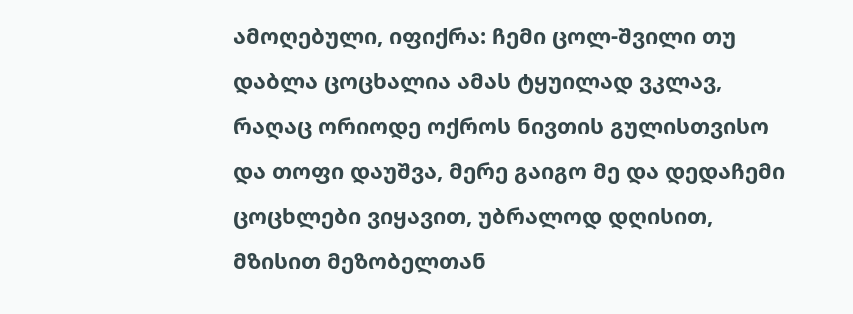ამოღებული, იფიქრა: ჩემი ცოლ-შვილი თუ დაბლა ცოცხალია ამას ტყუილად ვკლავ, რაღაც ორიოდე ოქროს ნივთის გულისთვისო და თოფი დაუშვა, მერე გაიგო მე და დედაჩემი ცოცხლები ვიყავით, უბრალოდ დღისით, მზისით მეზობელთან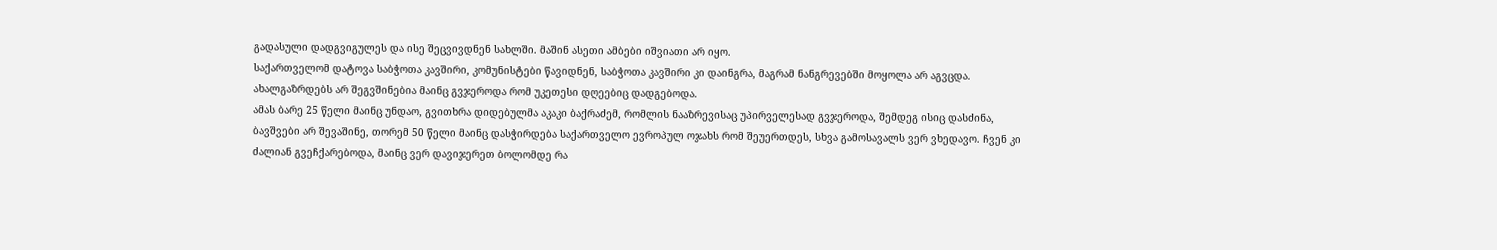გადასული დადგვიგულეს და ისე შეცვივდნენ სახლში. მაშინ ასეთი ამბები იშვიათი არ იყო.
საქართველომ დატოვა საბჭოთა კავშირი, კომუნისტები წავიდნენ, საბჭოთა კავშირი კი დაინგრა, მაგრამ ნანგრევებში მოყოლა არ აგვცდა. ახალგაზრდებს არ შეგვშინებია მაინც გვჯეროდა რომ უკეთესი დღეებიც დადგებოდა.
ამას ბარე 25 წელი მაინც უნდაო, გვითხრა დიდებულმა აკაკი ბაქრაძემ, რომლის ნააზრევისაც უპირველესად გვჯეროდა, შემდეგ ისიც დასძინა, ბავშვები არ შევაშინე, თორემ 50 წელი მაინც დასჭირდება საქართველო ევროპულ ოჯახს რომ შეუერთდეს, სხვა გამოსავალს ვერ ვხედავო. ჩვენ კი ძალიან გვეჩქარებოდა, მაინც ვერ დავიჯერეთ ბოლომდე რა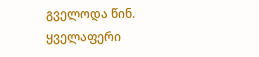გველოდა წინ. ყველაფერი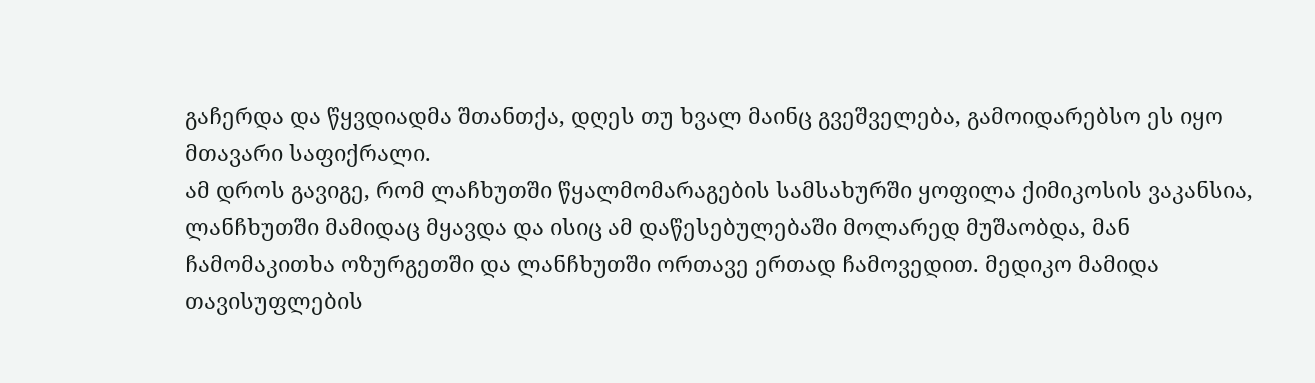გაჩერდა და წყვდიადმა შთანთქა, დღეს თუ ხვალ მაინც გვეშველება, გამოიდარებსო ეს იყო მთავარი საფიქრალი.
ამ დროს გავიგე, რომ ლაჩხუთში წყალმომარაგების სამსახურში ყოფილა ქიმიკოსის ვაკანსია, ლანჩხუთში მამიდაც მყავდა და ისიც ამ დაწესებულებაში მოლარედ მუშაობდა, მან ჩამომაკითხა ოზურგეთში და ლანჩხუთში ორთავე ერთად ჩამოვედით. მედიკო მამიდა თავისუფლების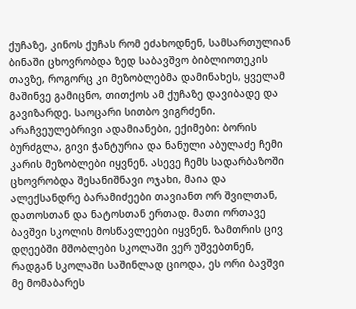ქუჩაზე, კინოს ქუჩას რომ ეძახოდნენ, სამსართულიან ბინაში ცხოვრობდა ზედ საბავშვო ბიბლიოთეკის თავზე, როგორც კი მეზობლებმა დამინახეს, ყველამ მაშინვე გამიცნო, თითქოს ამ ქუჩაზე დავიბადე და გავიზარდე. საოცარი სითბო ვიგრძენი. არაჩვეულებრივი ადამიანები, ექიმები: ბორის ბურძგლა, გივი ჭანტურია და ნანული აბულაძე ჩემი კარის მეზობლები იყვნენ. ასევე ჩემს სადარბაზოში ცხოვრობდა შესანიშნავი ოჯახი, მაია და ალექსანდრე ბარამიძეები თავიანთ ორ შვილთან, დათოსთან და ნატოსთან ერთად. მათი ორთავე ბავშვი სკოლის მოსწავლეები იყვნენ. ზამთრის ცივ დღეებში მშობლები სკოლაში ვერ უშვებთნენ, რადგან სკოლაში საშინლად ციოდა, ეს ორი ბავშვი მე მომაბარეს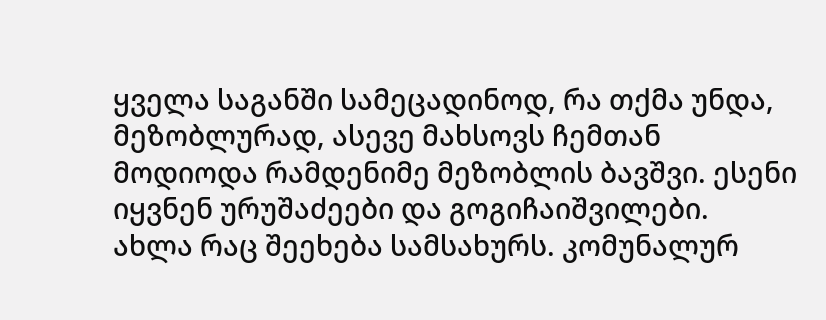ყველა საგანში სამეცადინოდ, რა თქმა უნდა, მეზობლურად, ასევე მახსოვს ჩემთან მოდიოდა რამდენიმე მეზობლის ბავშვი. ესენი იყვნენ ურუშაძეები და გოგიჩაიშვილები.
ახლა რაც შეეხება სამსახურს. კომუნალურ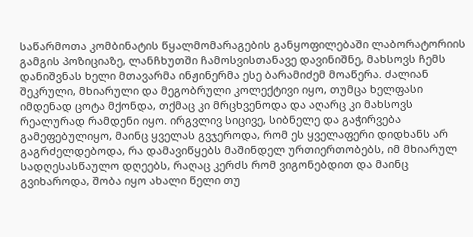საწარმოთა კომბინატის წყალმომარაგების განყოფილებაში ლაბორატორიის გამგის პოზიციაზე, ლანჩხუთში ჩამოსვისთანავე დავინიშნე, მახსოვს ჩემს დანიშვნას ხელი მთავარმა ინჟინერმა ესე ბარამიძემ მოაწერა. ძალიან შეკრული, მხიარული და მეგობრული კოლექტივი იყო, თუმცა ხელფასი იმდენად ცოტა მქონდა, თქმაც კი მრცხვენოდა და აღარც კი მახსოვს რეალურად რამდენი იყო. ირგვლივ სიცივე, სიბნელე და გაჭირვება გამეფებულიყო, მაინც ყველას გვჯეროდა, რომ ეს ყველაფერი დიდხანს არ გაგრძელდებოდა, რა დამავიწყებს მაშინდელ ურთიერთობებს, იმ მხიარულ სადღესასწაულო დღეებს, რაღაც კერძს რომ ვიგონებდით და მაინც გვიხაროდა, შობა იყო ახალი წელი თუ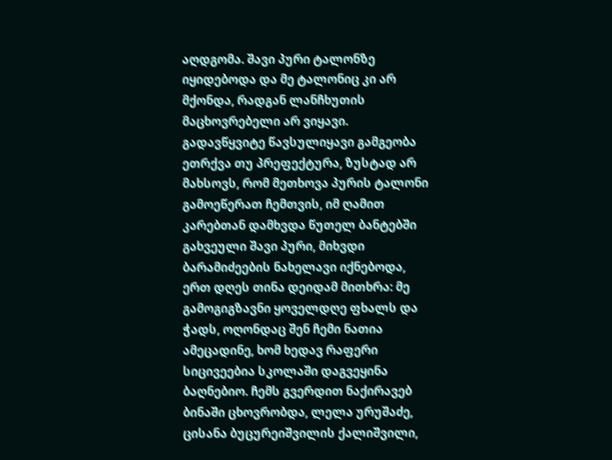აღდგომა. შავი პური ტალონზე იყიდებოდა და მე ტალონიც კი არ მქონდა, რადგან ლანჩხუთის მაცხოვრებელი არ ვიყავი. გადავწყვიტე წავსულიყავი გამგეობა ეთრქვა თუ პრეფექტურა, ზუსტად არ მახსოვს, რომ მეთხოვა პურის ტალონი გამოეწერათ ჩემთვის, იმ ღამით კარებთან დამხვდა წუთელ ბანტებში გახვეული შავი პური, მიხვდი ბარამიძეების ნახელავი იქნებოდა, ერთ დღეს თინა დეიდამ მითხრა: მე გამოგიგზავნი ყოველდღე ფხალს და ჭადს, ოღონდაც შენ ჩემი ნათია ამეცადინე, ხომ ხედავ რაფერი სიცივეებია სკოლაში დაგვეყინა ბაღნებიო. ჩემს გვერდით ნაქირავებ ბინაში ცხოვრობდა, ლელა ურუშაძე, ცისანა ბუცურეიშვილის ქალიშვილი,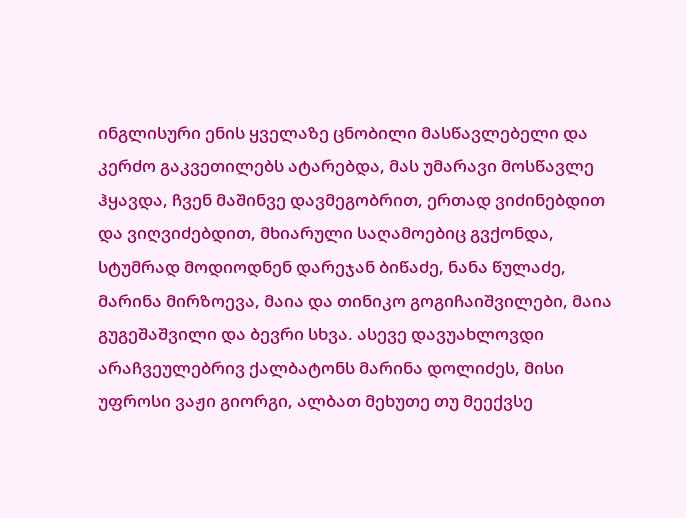ინგლისური ენის ყველაზე ცნობილი მასწავლებელი და კერძო გაკვეთილებს ატარებდა, მას უმარავი მოსწავლე ჰყავდა, ჩვენ მაშინვე დავმეგობრით, ერთად ვიძინებდით და ვიღვიძებდით, მხიარული საღამოებიც გვქონდა, სტუმრად მოდიოდნენ დარეჯან ბიწაძე, ნანა წულაძე, მარინა მირზოევა, მაია და თინიკო გოგიჩაიშვილები, მაია გუგეშაშვილი და ბევრი სხვა. ასევე დავუახლოვდი არაჩვეულებრივ ქალბატონს მარინა დოლიძეს, მისი უფროსი ვაჟი გიორგი, ალბათ მეხუთე თუ მეექვსე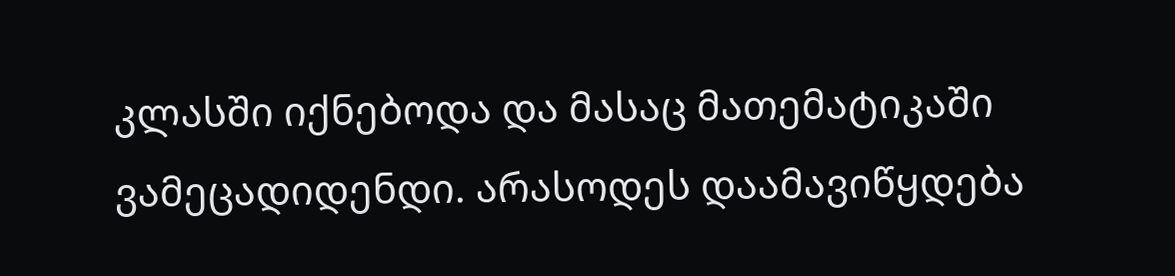კლასში იქნებოდა და მასაც მათემატიკაში ვამეცადიდენდი. არასოდეს დაამავიწყდება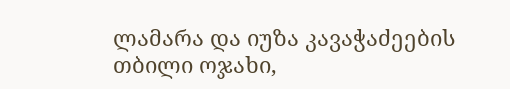ლამარა და იუზა კავაჭაძეების თბილი ოჯახი,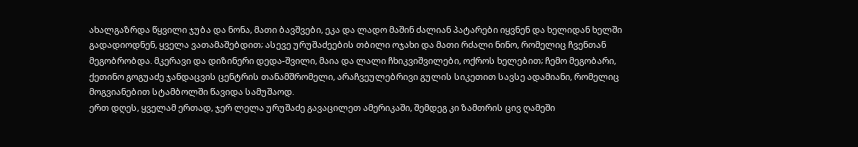ახალგაზრდა წყვილი ჯუბა და ნონა, მათი ბავშვები, ეკა და ლადო მაშინ ძალიან პატარები იყვნენ და ხელიდან ხელში გადადიოდნენ, ყველა ვათამაშებდით; ასევე ურუშაძეების თბილი ოჯახი და მათი რძალი ნინო, რომელიც ჩვენთან მეგობრობდა. მკერავი და დიზინერი დედა-შვილი, მაია და ლალი ჩხიკვიშვილები, ოქროს ხელებით; ჩემო მეგობარი, ქეთინო გოგუაძე ჯანდაცვის ცენტრის თანამშრომელი, არაჩვეულებრივი გულის სიკეთით სავსე ადამიანი, რომელიც მოგვიანებით სტამბოლში წავიდა სამუშაოდ.
ერთ დღეს, ყველამ ერთად, ჯერ ლელა ურუშაძე გავაცილეთ ამერიკაში, შემდეგ კი ზამთრის ცივ ღამეში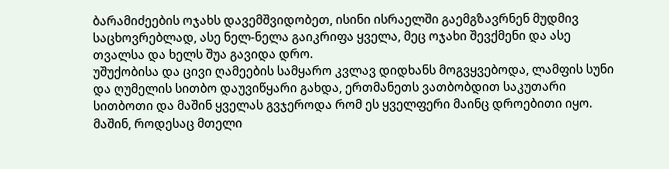ბარამიძეების ოჯახს დავემშვიდობეთ, ისინი ისრაელში გაემგზავრნენ მუდმივ საცხოვრებლად, ასე ნელ-ნელა გაიკრიფა ყველა, მეც ოჯახი შევქმენი და ასე თვალსა და ხელს შუა გავიდა დრო.
უშუქობისა და ცივი ღამეების სამყარო კვლავ დიდხანს მოგვყვებოდა, ლამფის სუნი და ღუმელის სითბო დაუვიწყარი გახდა, ერთმანეთს ვათბობდით საკუთარი სითბოთი და მაშინ ყველას გვჯეროდა რომ ეს ყველფერი მაინც დროებითი იყო. მაშინ, როდესაც მთელი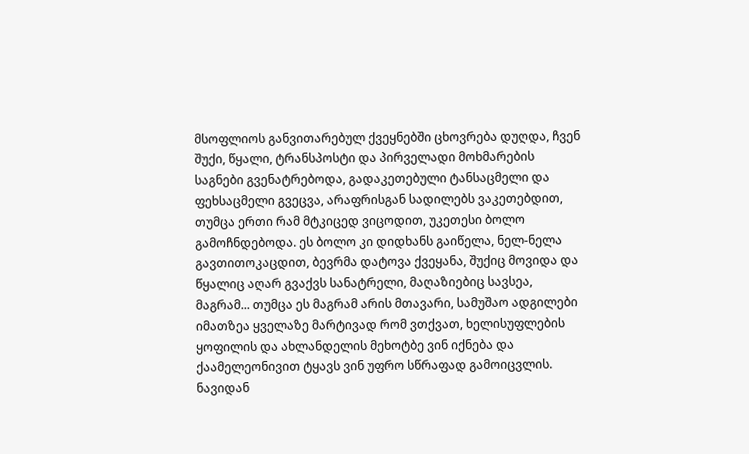მსოფლიოს განვითარებულ ქვეყნებში ცხოვრება დუღდა, ჩვენ შუქი, წყალი, ტრანსპოსტი და პირველადი მოხმარების საგნები გვენატრებოდა, გადაკეთებული ტანსაცმელი და ფეხსაცმელი გვეცვა, არაფრისგან სადილებს ვაკეთებდით, თუმცა ერთი რამ მტკიცედ ვიცოდით, უკეთესი ბოლო გამოჩნდებოდა. ეს ბოლო კი დიდხანს გაიწელა, ნელ-ნელა გავთითოკაცდით, ბევრმა დატოვა ქვეყანა, შუქიც მოვიდა და წყალიც აღარ გვაქვს სანატრელი, მაღაზიებიც სავსეა, მაგრამ... თუმცა ეს მაგრამ არის მთავარი, სამუშაო ადგილები იმათზეა ყველაზე მარტივად რომ ვთქვათ, ხელისუფლების ყოფილის და ახლანდელის მეხოტბე ვინ იქნება და ქაამელეონივით ტყავს ვინ უფრო სწრაფად გამოიცვლის. ნავიდან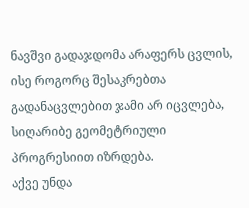ნავშვი გადაჯდომა არაფერს ცვლის, ისე როგორც შესაკრებთა გადანაცვლებით ჯამი არ იცვლება, სიღარიბე გეომეტრიული პროგრესიით იზრდება.
აქვე უნდა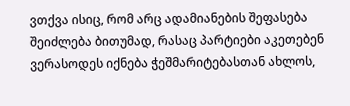ვთქვა ისიც, რომ არც ადამიანების შეფასება შეიძლება ბითუმად, რასაც პარტიები აკეთებენ ვერასოდეს იქნება ჭეშმარიტებასთან ახლოს,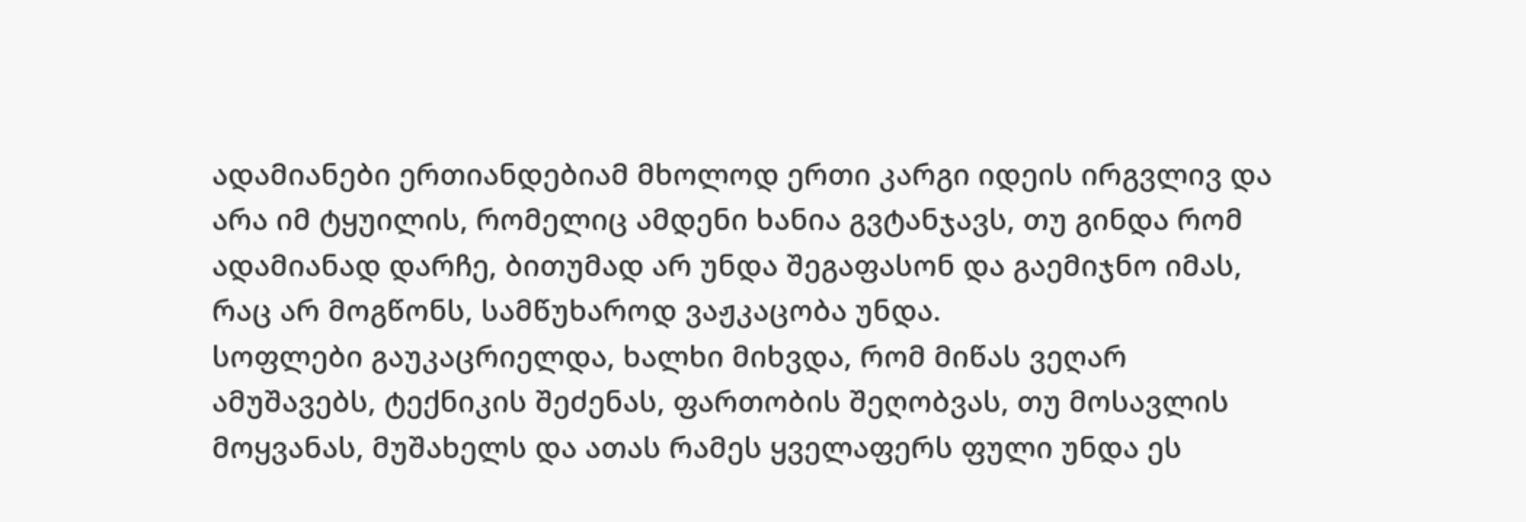ადამიანები ერთიანდებიამ მხოლოდ ერთი კარგი იდეის ირგვლივ და არა იმ ტყუილის, რომელიც ამდენი ხანია გვტანჯავს, თუ გინდა რომ ადამიანად დარჩე, ბითუმად არ უნდა შეგაფასონ და გაემიჯნო იმას, რაც არ მოგწონს, სამწუხაროდ ვაჟკაცობა უნდა.
სოფლები გაუკაცრიელდა, ხალხი მიხვდა, რომ მიწას ვეღარ ამუშავებს, ტექნიკის შეძენას, ფართობის შეღობვას, თუ მოსავლის მოყვანას, მუშახელს და ათას რამეს ყველაფერს ფული უნდა ეს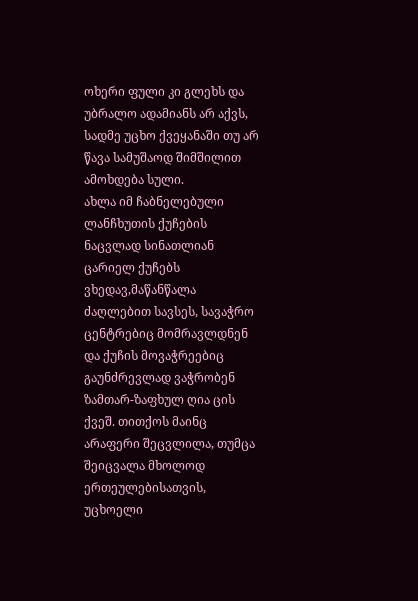ოხერი ფული კი გლეხს და უბრალო ადამიანს არ აქვს, სადმე უცხო ქვეყანაში თუ არ წავა სამუშაოდ შიმშილით ამოხდება სული.
ახლა იმ ჩაბნელებული ლანჩხუთის ქუჩების ნაცვლად სინათლიან ცარიელ ქუჩებს ვხედავ,მაწანწალა ძაღლებით სავსეს, სავაჭრო ცენტრებიც მომრავლდნენ და ქუჩის მოვაჭრეებიც გაუნძრევლად ვაჭრობენ ზამთარ-ზაფხულ ღია ცის ქვეშ. თითქოს მაინც არაფერი შეცვლილა, თუმცა შეიცვალა მხოლოდ ერთეულებისათვის, უცხოელი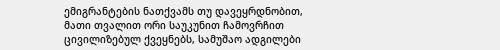ემიგრანტების ნათქვამს თუ დავეყრდნობით, მათი თვალით ორი საუკუნით ჩამოვრჩით ცივილიზებულ ქვეყნებს, სამუშაო ადგილები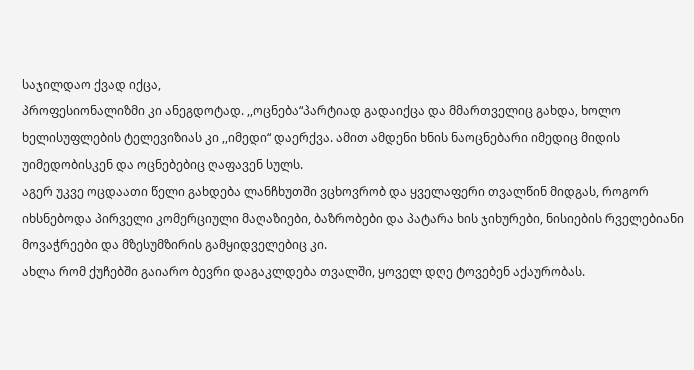საჯილდაო ქვად იქცა,
პროფესიონალიზმი კი ანეგდოტად. ,,ოცნება“პარტიად გადაიქცა და მმართველიც გახდა, ხოლო ხელისუფლების ტელევიზიას კი ,,იმედი“ დაერქვა. ამით ამდენი ხნის ნაოცნებარი იმედიც მიდის უიმედობისკენ და ოცნებებიც ღაფავენ სულს.
აგერ უკვე ოცდაათი წელი გახდება ლანჩხუთში ვცხოვრობ და ყველაფერი თვალწინ მიდგას, როგორ იხსნებოდა პირველი კომერციული მაღაზიები, ბაზრობები და პატარა ხის ჯიხურები, ნისიების რველებიანი მოვაჭრეები და მზესუმზირის გამყიდველებიც კი.
ახლა რომ ქუჩებში გაიარო ბევრი დაგაკლდება თვალში, ყოველ დღე ტოვებენ აქაურობას.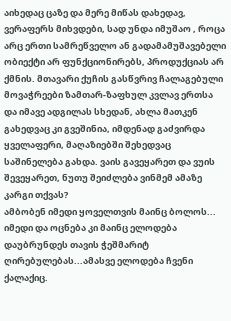აიხედაც ცაზე და მერე მიწას დახედავ, ვერაფერს მიხვდები, სად უნდა იმუშაო , როცა არც ერთი სამრეწველო ან გადამამუშავებელი ობიექტი არ ფუნქციონირებს, პროდუქციას არ ქმნის. მთავარი ქუჩის გასწვრივ ჩალაგებული მოვაჭრეები ზამთარ-ზაფხულ კვლავ ერთსა და იმავე ადგილას სხედან, ახლა მათკენ გახედვაც კი გვეშინია, იმდენად გაძვირდა ყველაფერი, მაღაზიებში შეხედვაც საშინელება გახდა. ვაის გავეყარეთ და ვუის შევეყარეთ, ნუთუ შეიძლება ვინმემ ამაზე კარგი თქვას?
ამბობენ იმედი ყოველთვის მაინც ბოლოს... იმედი და ოცნება კი მაინც ელოდება დაუბრუნდეს თავის ჭეშმარიტ ღირებულებას...ამასვე ელოდება ჩვენი ქალაქიც.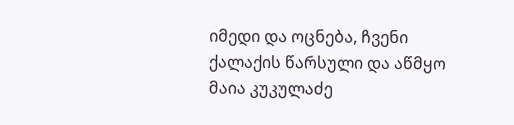იმედი და ოცნება, ჩვენი ქალაქის წარსული და აწმყო
მაია კუკულაძე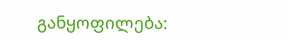განყოფილება: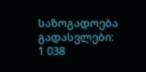საზოგადოება
გადასვლები: 1 038